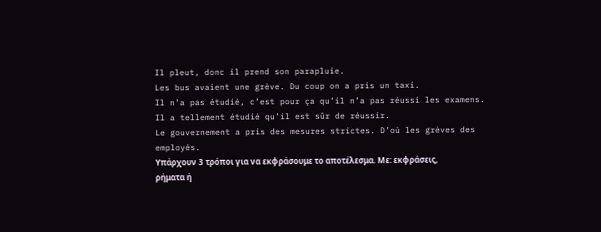Il pleut, donc il prend son parapluie.
Les bus avaient une grève. Du coup on a pris un taxi.
Il n’a pas étudié, c’est pour ça qu’il n’a pas réussi les examens.
Il a tellement étudié qu’il est sûr de réussir.
Le gouvernement a pris des mesures strictes. D’où les grèves des employés.
Υπάρχουν 3 τρόποι για να εκφράσουμε το αποτέλεσμα. Με: εκφράσεις, ρήματα ή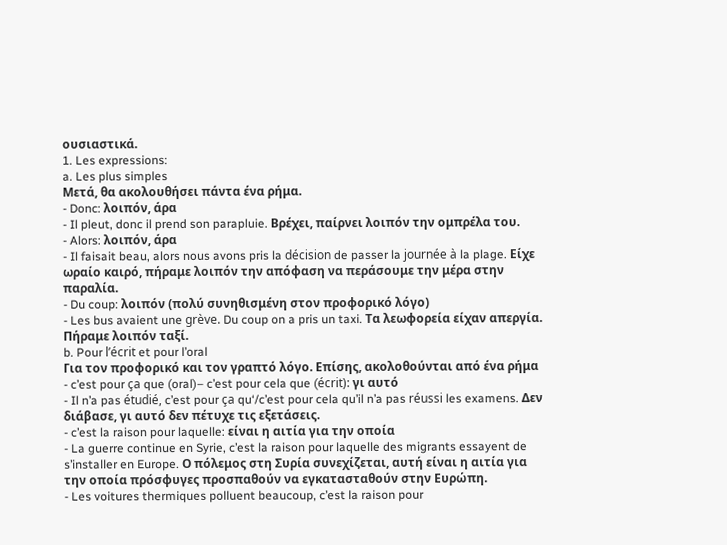ουσιαστικά.
1. Les expressions:
a. Les plus simples
Μετά, θα ακολουθήσει πάντα ένα ρήμα.
- Donc: λοιπόν, άρα
- Il pleut, donc il prend son parapluie. Βρέχει, παίρνει λοιπόν την ομπρέλα του.
- Alors: λοιπόν, άρα
- Il faisait beau, alors nous avons pris la décision de passer la journée à la plage. Είχε ωραίο καιρό, πήραμε λοιπόν την απόφαση να περάσουμε την μέρα στην παραλία.
- Du coup: λοιπόν (πολύ συνηθισμένη στον προφορικό λόγο)
- Les bus avaient une grève. Du coup on a pris un taxi. Τα λεωφορεία είχαν απεργία. Πήραμε λοιπόν ταξί.
b. Pour l’écrit et pour l’oral
Για τον προφορικό και τον γραπτό λόγο. Επίσης, ακολοθούνται από ένα ρήμα
- c’est pour ça que (oral)– c’est pour cela que (écrit): γι αυτό
- Il n’a pas étudié, c’est pour ça qu‘/c’est pour cela qu’il n’a pas réussi les examens. Δεν διάβασε, γι αυτό δεν πέτυχε τις εξετάσεις.
- c’est la raison pour laquelle: είναι η αιτία για την οποία
- La guerre continue en Syrie, c’est la raison pour laquelle des migrants essayent de s’installer en Europe. Ο πόλεμος στη Συρία συνεχίζεται, αυτή είναι η αιτία για την οποία πρόσφυγες προσπαθούν να εγκατασταθούν στην Ευρώπη.
- Les voitures thermiques polluent beaucoup, c’est la raison pour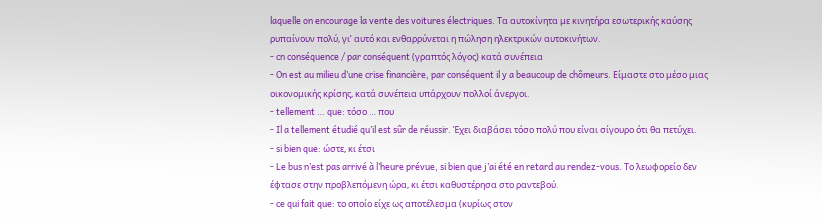laquelle on encourage la vente des voitures électriques. Τα αυτοκίνητα με κινητήρα εσωτερικής καύσης ρυπαίνουν πολύ, γι’ αυτό και ενθαρρύνεται η πώληση ηλεκτρικών αυτοκινήτων.
- cn conséquence / par conséquent (γραπτός λόγος) κατά συνέπεια
- On est au milieu d’une crise financière, par conséquent il y a beaucoup de chômeurs. Είμαστε στο μέσο μιας οικονομικής κρίσης, κατά συνέπεια υπάρχουν πολλοί άνεργοι.
- tellement … que: τόσο … που
- Il a tellement étudié qu’il est sûr de réussir. Έχει διαβάσει τόσο πολύ που είναι σίγουρο ότι θα πετύχει.
- si bien que: ώστε, κι έτσι
- Le bus n’est pas arrivé à l’heure prévue, si bien que j’ai été en retard au rendez-vous. Το λεωφορείο δεν έφτασε στην προβλεπόμενη ώρα, κι έτσι καθυστέρησα στο ραντεβού.
- ce qui fait que: το οποίο είχε ως αποτέλεσμα (κυρίως στον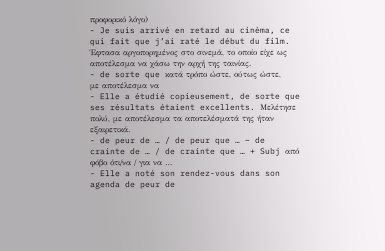προφορικό λόγο)
- Je suis arrivé en retard au cinéma, ce qui fait que j’ai raté le début du film. Έφτασα αργοπορημένος στο σινεμά, το οποίο είχε ως αποτέλεσμα να χάσω την αρχή της ταινίας.
- de sorte que κατά τρόπο ώστε, ούτως ώστε, με αποτέλεσμα να
- Elle a étudié copieusement, de sorte que ses résultats étaient excellents. Μελέτησε πολύ, με αποτέλεσμα τα αποτελέσματά της ήταν εξαιρετικά.
- de peur de … / de peur que … – de crainte de … / de crainte que … + Subj από φόβο ότι/να / για να …
- Elle a noté son rendez-vous dans son agenda de peur de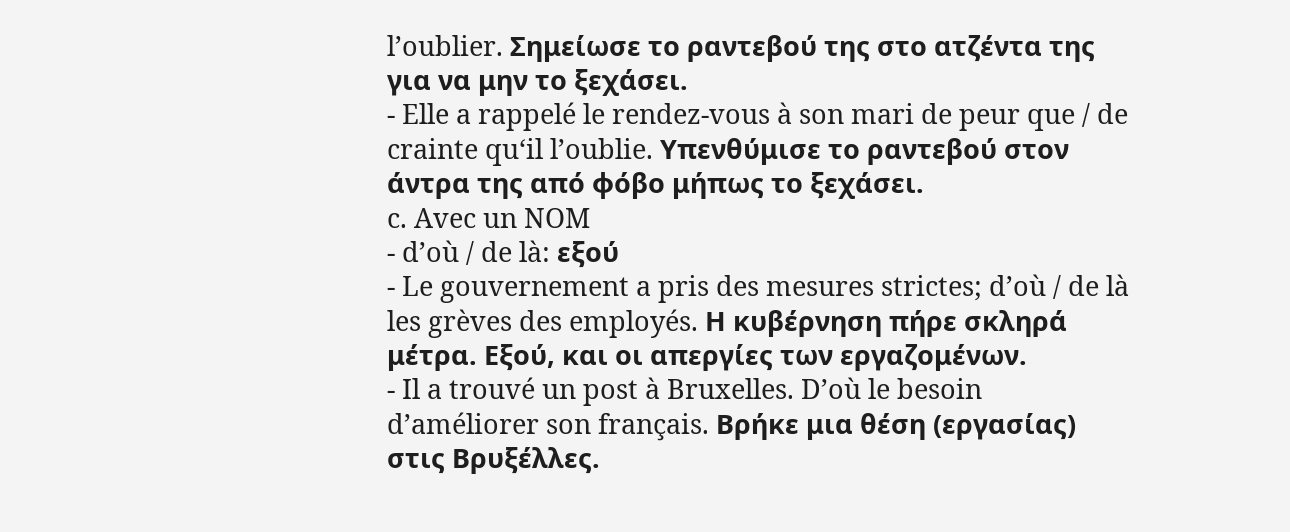l’oublier. Σημείωσε το ραντεβού της στο ατζέντα της για να μην το ξεχάσει.
- Elle a rappelé le rendez-vous à son mari de peur que / de crainte qu‘il l’oublie. Υπενθύμισε το ραντεβού στον άντρα της από φόβο μήπως το ξεχάσει.
c. Avec un NOM
- d’où / de là: εξού
- Le gouvernement a pris des mesures strictes; d’où / de là les grèves des employés. Η κυβέρνηση πήρε σκληρά μέτρα. Εξού, και οι απεργίες των εργαζομένων.
- Il a trouvé un post à Bruxelles. D’où le besoin d’améliorer son français. Βρήκε μια θέση (εργασίας) στις Βρυξέλλες.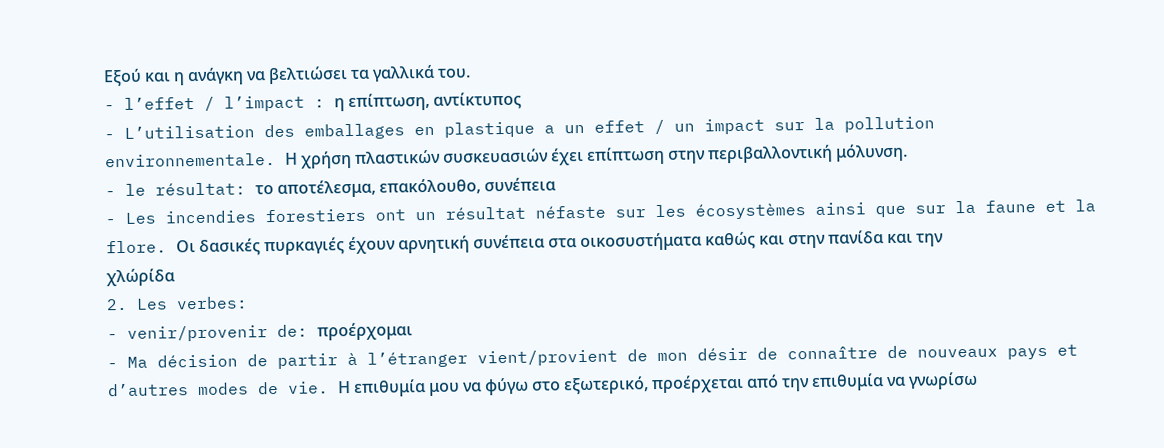Εξού και η ανάγκη να βελτιώσει τα γαλλικά του.
- l’effet / l’impact : η επίπτωση, αντίκτυπος
- L’utilisation des emballages en plastique a un effet / un impact sur la pollution environnementale. Η χρήση πλαστικών συσκευασιών έχει επίπτωση στην περιβαλλοντική μόλυνση.
- le résultat: το αποτέλεσμα, επακόλουθο, συνέπεια
- Les incendies forestiers ont un résultat néfaste sur les écosystèmes ainsi que sur la faune et la flore. Οι δασικές πυρκαγιές έχουν αρνητική συνέπεια στα οικοσυστήματα καθώς και στην πανίδα και την χλώρίδα
2. Les verbes:
- venir/provenir de: προέρχομαι
- Ma décision de partir à l’étranger vient/provient de mon désir de connaître de nouveaux pays et d’autres modes de vie. Η επιθυμία μου να φύγω στο εξωτερικό, προέρχεται από την επιθυμία να γνωρίσω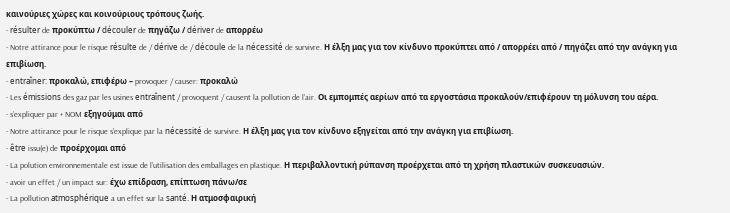καινούριες χώρες και κοινούριους τρόπους ζωής.
- résulter de προκύπτω / découler de πηγάζω / dériver de απορρέω
- Notre attirance pour le risque résulte de / dérive de / découle de la nécessité de survivre. Η έλξη μας για τον κίνδυνο προκύπτει από / απορρέει από / πηγάζει από την ανάγκη για επιβίωση.
- entraîner: προκαλώ, επιφέρω – provoquer / causer: προκαλώ
- Les émissions des gaz par les usines entraînent / provoquent / causent la pollution de l’air. Οι εμπομπές αερίων από τα εργοστάσια προκαλούν/επιφέρουν τη μόλυνση του αέρα.
- s’expliquer par + NOM εξηγούμαι από
- Notre attirance pour le risque s’explique par la nécessité de survivre. Η έλξη μας για τον κίνδυνο εξηγείται από την ανάγκη για επιβίωση.
- être issu(e) de προέρχομαι από
- La polution environnementale est issue de l’utilisation des emballages en plastique. Η περιβαλλοντική ρύπανση προέρχεται από τη χρήση πλαστικών συσκευασιών.
- avoir un effet / un impact sur: έχω επίδραση, επίπτωση πάνω/σε
- La pollution atmosphérique a un effet sur la santé. Η ατμοσφαιρική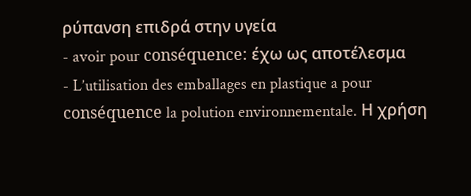ρύπανση επιδρά στην υγεία
- avoir pour conséquence: έχω ως αποτέλεσμα
- L’utilisation des emballages en plastique a pour conséquence la polution environnementale. Η χρήση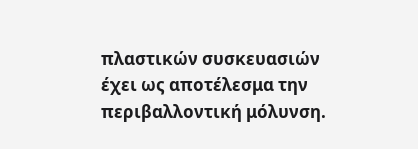πλαστικών συσκευασιών έχει ως αποτέλεσμα την περιβαλλοντική μόλυνση.